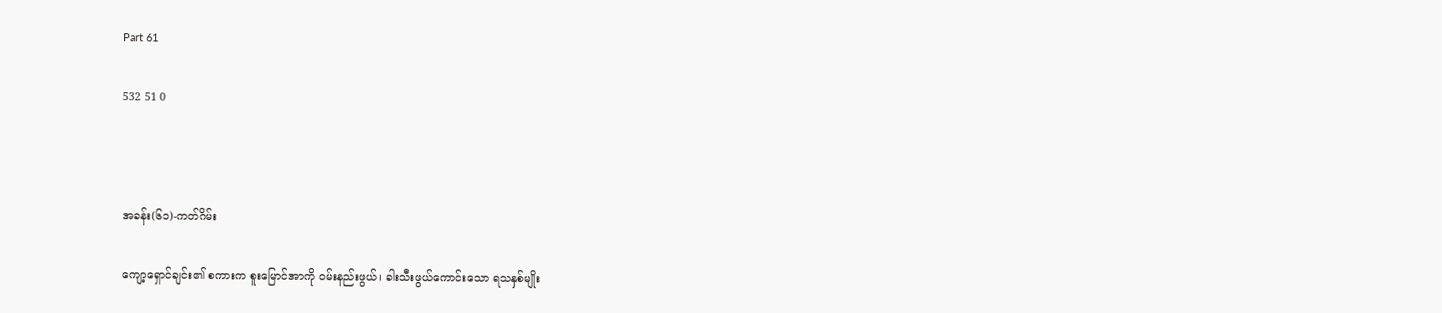Part 61

532 51 0



အခန်း(၆၁)-ကတ်ဂိမ်း

ကျော့ရှောင်ချင်း၏ စကားက စူးမြောင်အာကို ဝမ်းနည်းဖွယ်၊ ခါးသီးဖွယ်ကောင်းသော ရသနှစ်မျိုး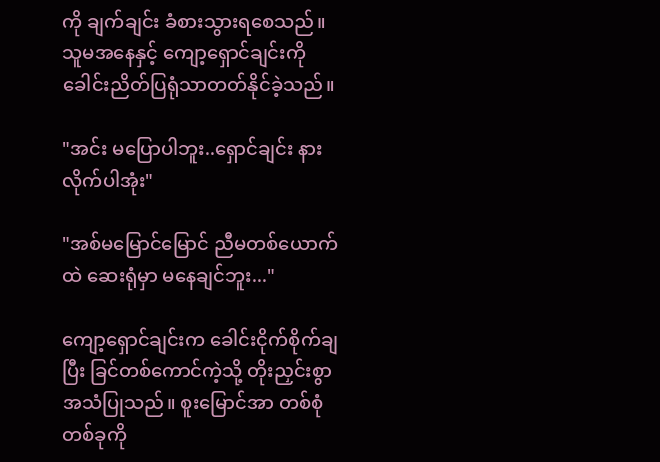ကို ချက်ချင်း ခံစားသွားရစေသည်။ သူမအနေနှင့် ကျော့ရှောင်ချင်းကို ခေါင်းညိတ်ပြရုံသာတတ်နိုင်ခဲ့သည်။

"အင်း မပြောပါဘူး..ရှောင်ချင်း နားလိုက်ပါအုံး"

"အစ်မမြောင်မြောင် ညီမတစ်ယောက်ထဲ ဆေးရုံမှာ မနေချင်ဘူး..."

ကျော့ရှောင်ချင်းက ခေါင်းငိုက်စိုက်ချပြီး ခြင်တစ်ကောင်ကဲ့သို့ တိုးညှင်းစွာ အသံပြုသည်။ စူးမြောင်အာ တစ်စုံတစ်ခုကို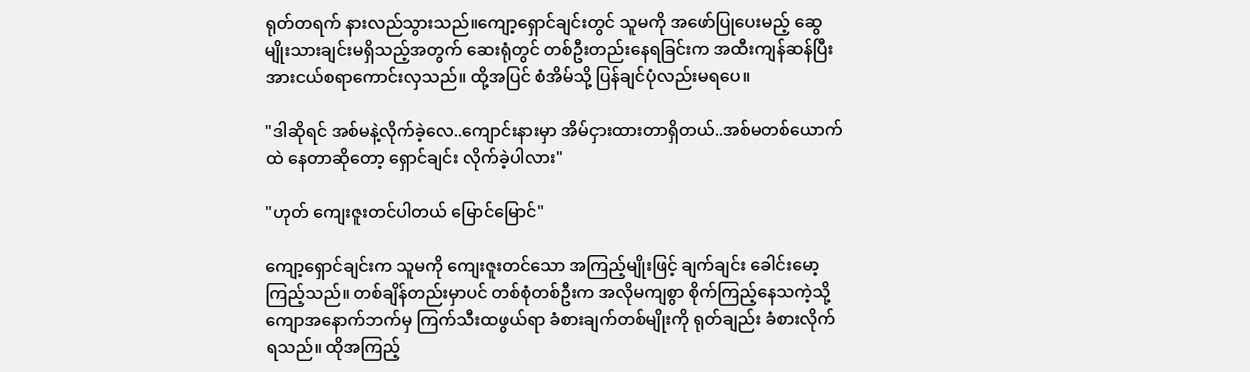ရုတ်တရက် နားလည်သွားသည်။ကျော့ရှောင်ချင်းတွင် သူမကို အဖော်ပြုပေးမည့် ဆွေမျိုးသားချင်းမရှိသည့်အတွက် ဆေးရုံတွင် တစ်ဦးတည်းနေရခြင်းက အထီးကျန်ဆန်ပြီး အားငယ်စရာကောင်းလှသည်။ ထို့အပြင် စံအိမ်သို့ ပြန်ချင်ပုံလည်းမရပေ။

"ဒါဆိုရင် အစ်မနဲ့လိုက်ခဲ့လေ..ကျောင်းနားမှာ အိမ်ငှားထားတာရှိတယ်..အစ်မတစ်ယောက်ထဲ နေတာဆိုတော့ ရှောင်ချင်း လိုက်ခဲ့ပါလား"

"ဟုတ် ကျေးဇူးတင်ပါတယ် မြောင်မြောင်"

ကျော့ရှောင်ချင်းက သူမကို ကျေးဇူးတင်သော အကြည့်မျိုးဖြင့် ချက်ချင်း ခေါင်းမော့ကြည့်သည်။ တစ်ချိန်တည်းမှာပင် တစ်စုံတစ်ဦးက အလိုမကျစွာ စိုက်ကြည့်နေသကဲ့သို့ ကျောအနောက်ဘက်မှ ကြက်သီးထဖွယ်ရာ ခံစားချက်တစ်မျိုးကို ရုတ်ချည်း ခံစားလိုက်ရသည်။ ထိုအကြည့်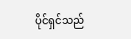ပိုင်ရှင်သည်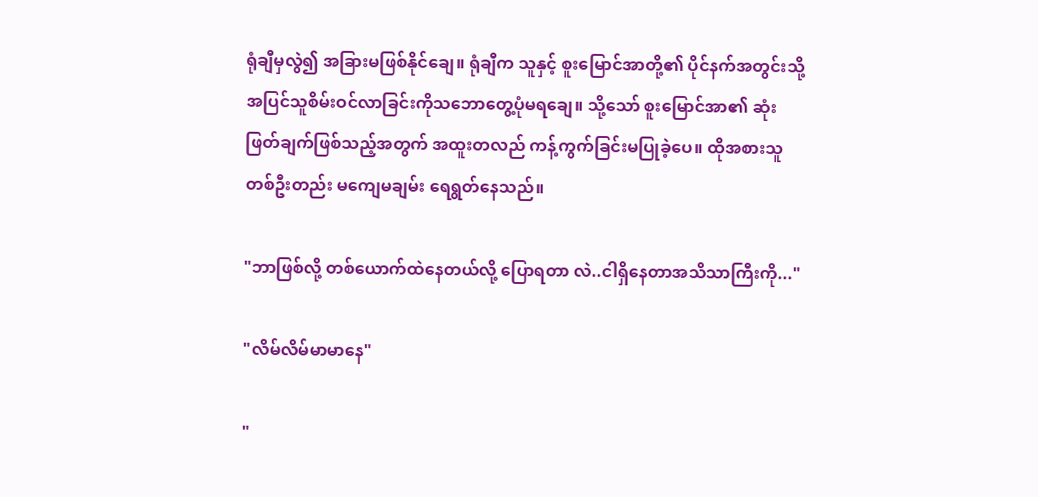ရုံချီမှလွဲ၍ အခြားမဖြစ်နိုင်ချေ။ ရုံချီက သူနှင့် စူးမြောင်အာတို့၏ ပိုင်နက်အတွင်းသို့ အပြင်သူစိမ်းဝင်လာခြင်းကိုသဘောတွေ့ပုံမရချေ။ သို့သော် စူးမြောင်အာ၏ ဆုံးဖြတ်ချက်ဖြစ်သည့်အတွက် အထူးတလည် ကန့်ကွက်ခြင်းမပြုခဲ့ပေ။ ထိုအစားသူတစ်ဦးတည်း မကျေမချမ်း ရေရွတ်နေသည်။

"ဘာဖြစ်လို့ တစ်ယောက်ထဲနေတယ်လို့ ပြောရတာ လဲ..ငါရှိနေတာအသိသာကြီးကို..."

"လိမ်လိမ်မာမာနေ"

"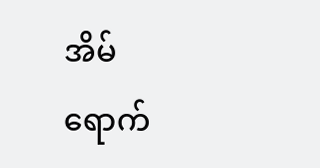အိမ်ရောက်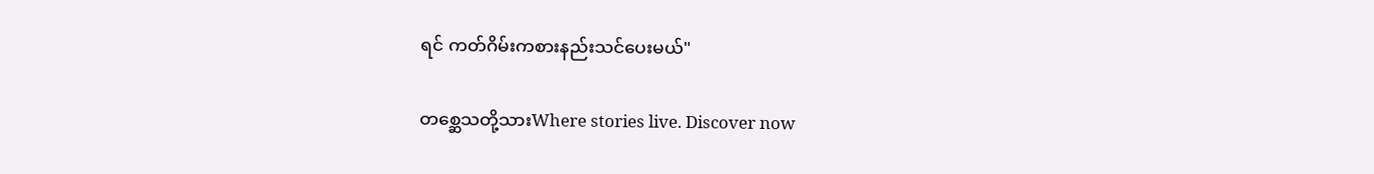ရင် ကတ်ဂိမ်းကစားနည်းသင်ပေးမယ်"

တစ္ဆေသတို့သားWhere stories live. Discover now